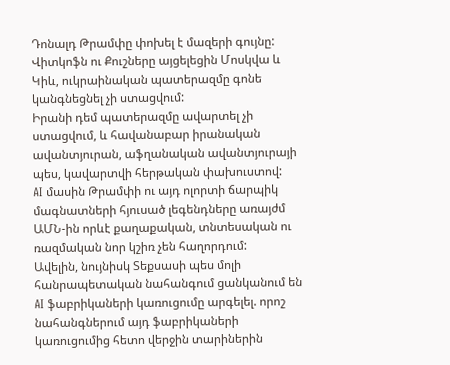Դոնալդ Թրամփը փոխել է մազերի գույնը:
Վիտկոֆն ու Քուշները այցելեցին Մոսկվա և Կիև, ուկրաինական պատերազմը գոնե կանգնեցնել չի ստացվում:
Իրանի դեմ պատերազմը ավարտել չի ստացվում, և հավանաբար իրանական ավանտյուրան, աֆղանական ավանտյուրայի պես, կավարտվի հերթական փախուստով:
AI մասին Թրամփի ու այդ ոլորտի ճարպիկ մագնատների հյուսած լեգենդները առայժմ ԱՄՆ-ին որևէ քաղաքական, տնտեսական ու ռազմական նոր կշիռ չեն հաղորդում:
Ավելին, նույնիսկ Տեքսասի պես մոլի հանրապետական նահանգում ցանկանում են AI ֆաբրիկաների կառուցումը արգելել. որոշ նահանգներում այդ ֆաբրիկաների կառուցումից հետո վերջին տարիներին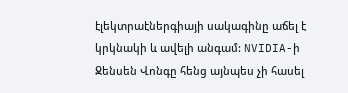էլեկտրաէներգիայի սակագինը աճել է կրկնակի և ավելի անգամ: NVIDIA-ի Ջենսեն Վոնգը հենց այնպես չի հասել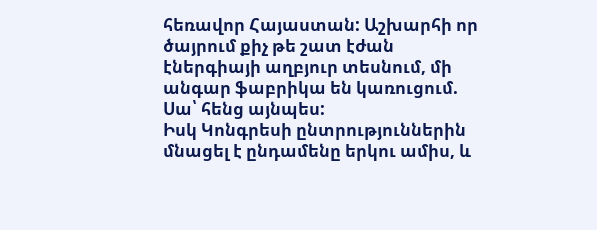հեռավոր Հայաստան: Աշխարհի որ ծայրում քիչ թե շատ էժան էներգիայի աղբյուր տեսնում, մի անգար ֆաբրիկա են կառուցում. Սա՝ հենց այնպես:
Իսկ Կոնգրեսի ընտրություններին մնացել է ընդամենը երկու ամիս, և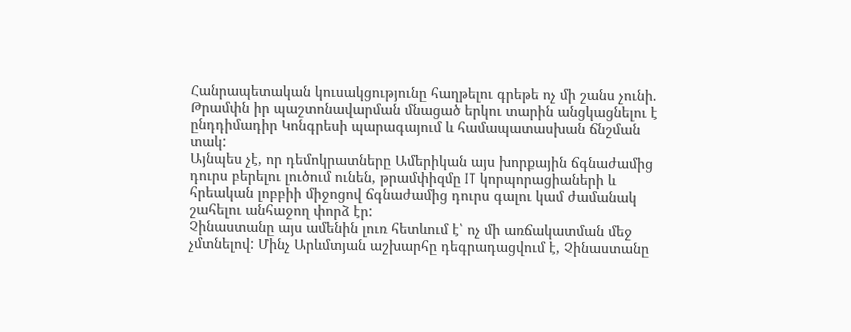Հանրապետական կուսակցությունը հաղթելու գրեթե ոչ մի շանս չունի. Թրամփն իր պաշտոնավարման մնացած երկու տարին անցկացնելու է ընդդիմադիր Կոնգրեսի պարագայում և համապատասխան ճնշման տակ:
Այնպես չէ, որ դեմոկրատները Ամերիկան այս խորքային ճգնաժամից դուրս բերելու լուծում ունեն, թրամփիզմը IT կորպորացիաների և հրեական լոբբիի միջոցով ճգնաժամից դուրս գալու կամ ժամանակ շահելու անհաջող փորձ էր:
Չինաստանը այս ամենին լուռ հետևում է՝ ոչ մի առճակատման մեջ չմտնելով: Մինչ Արևմտյան աշխարհը դեգրադացվում է, Չինաստանը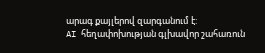արագ քայլերով զարգանում է:
AI հեղափոխության գլխավոր շահառուն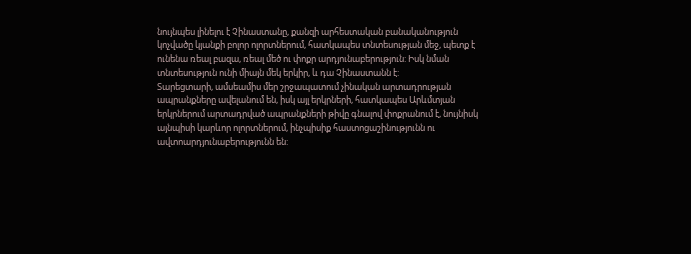նույնպես լինելու է Չինաստանը, քանզի արհեստական բանականություն կոչվածը կյանքի բոլոր ոլորտներում, հատկապես տնտեսության մեջ, պետք է ունենա ռեալ բազա, ռեալ մեծ ու փոքր արդյունաբերություն: Իսկ նման տնտեսություն ունի միայն մեկ երկիր, և դա Չինաստանն է:
Տարեցտարի, ամսեամիս մեր շրջապատում չինական արտադրության ապրանքները ավելանում են, իսկ այլ երկրների, հատկապես Արևմտյան երկրներում արտադրված ապրանքների թիվը գնալով փոքրանում է, նույնիսկ այնպիսի կարևոր ոլորտներում, ինչպիսիք հաստոցաշինությունն ու ավտոարդյունաբերությունն են: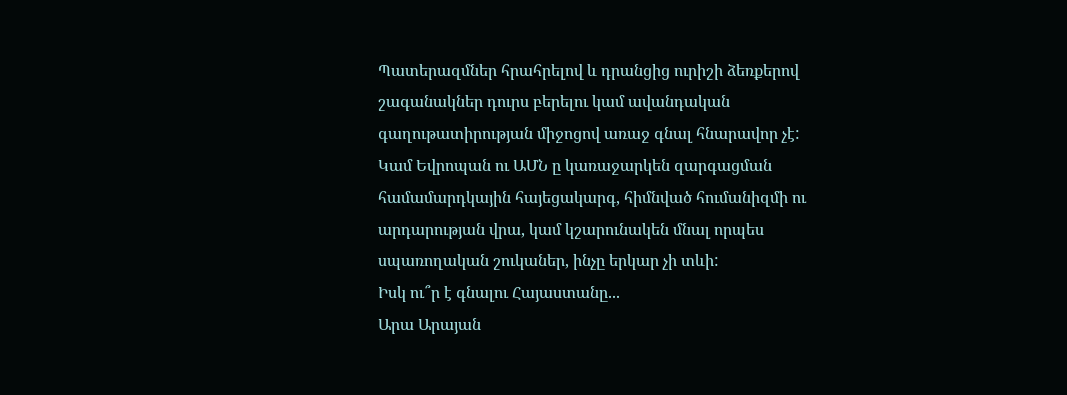Պատերազմներ հրահրելով և դրանցից ուրիշի ձեռքերով շագանակներ դուրս բերելու կամ ավանդական գաղութատիրության միջոցով առաջ գնալ հնարավոր չէ:
Կամ Եվրոպան ու ԱՄՆ ը կառաջարկեն զարգացման համամարդկային հայեցակարգ, հիմնված հումանիզմի ու արդարության վրա, կամ կշարունակեն մնալ որպես սպառողական շուկաներ, ինչը երկար չի տևի:
Իսկ ու՞ր է գնալու Հայաստանը...
Արա Արայան